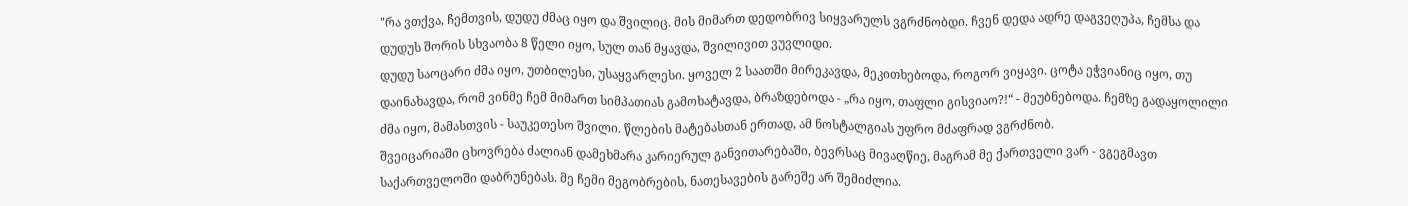"რა ვთქვა, ჩემთვის, დუდუ ძმაც იყო და შვილიც. მის მიმართ დედობრივ სიყვარულს ვგრძნობდი. ჩვენ დედა ადრე დაგვეღუპა, ჩემსა და დუდუს შორის სხვაობა 8 წელი იყო, სულ თან მყავდა, შვილივით ვუვლიდი.
დუდუ საოცარი ძმა იყო, უთბილესი, უსაყვარლესი. ყოველ 2 საათში მირეკავდა, მეკითხებოდა, როგორ ვიყავი. ცოტა ეჭვიანიც იყო, თუ დაინახავდა, რომ ვინმე ჩემ მიმართ სიმპათიას გამოხატავდა, ბრაზდებოდა - „რა იყო, თაფლი გისვიაო?!“ - მეუბნებოდა. ჩემზე გადაყოლილი ძმა იყო, მამასთვის - საუკეთესო შვილი. წლების მატებასთან ერთად, ამ ნოსტალგიას უფრო მძაფრად ვგრძნობ.
შვეიცარიაში ცხოვრება ძალიან დამეხმარა კარიერულ განვითარებაში, ბევრსაც მივაღწიე, მაგრამ მე ქართველი ვარ - ვგეგმავთ საქართველოში დაბრუნებას. მე ჩემი მეგობრების, ნათესავების გარეშე არ შემიძლია.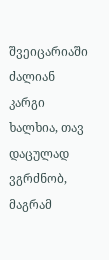შვეიცარიაში ძალიან კარგი ხალხია, თავ დაცულად ვგრძნობ, მაგრამ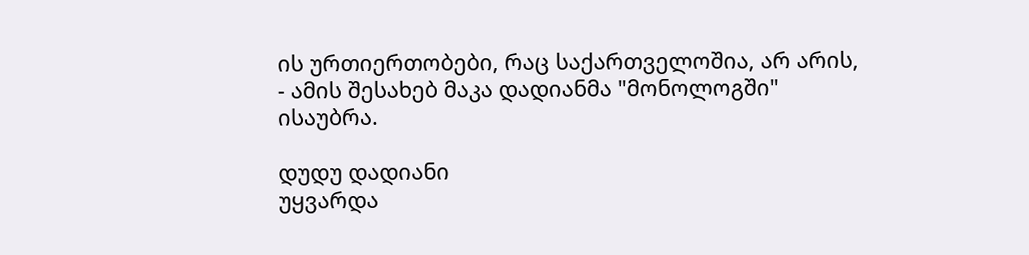ის ურთიერთობები, რაც საქართველოშია, არ არის, - ამის შესახებ მაკა დადიანმა "მონოლოგში" ისაუბრა.

დუდუ დადიანი
უყვარდა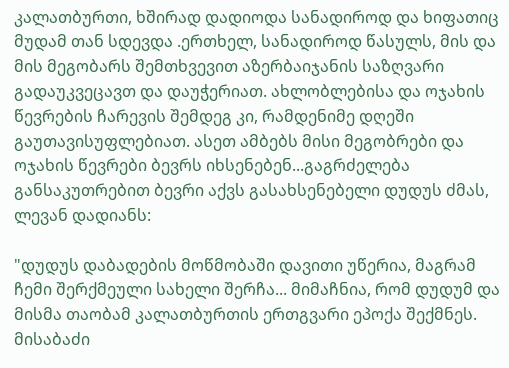კალათბურთი, ხშირად დადიოდა სანადიროდ და ხიფათიც მუდამ თან სდევდა .ერთხელ, სანადიროდ წასულს, მის და მის მეგობარს შემთხვევით აზერბაიჯანის საზღვარი გადაუკვეცავთ და დაუჭერიათ. ახლობლებისა და ოჯახის წევრების ჩარევის შემდეგ კი, რამდენიმე დღეში გაუთავისუფლებიათ. ასეთ ამბებს მისი მეგობრები და ოჯახის წევრები ბევრს იხსენებენ...გაგრძელება
განსაკუთრებით ბევრი აქვს გასახსენებელი დუდუს ძმას, ლევან დადიანს:

"დუდუს დაბადების მოწმობაში დავითი უწერია, მაგრამ ჩემი შერქმეული სახელი შერჩა... მიმაჩნია, რომ დუდუმ და მისმა თაობამ კალათბურთის ერთგვარი ეპოქა შექმნეს. მისაბაძი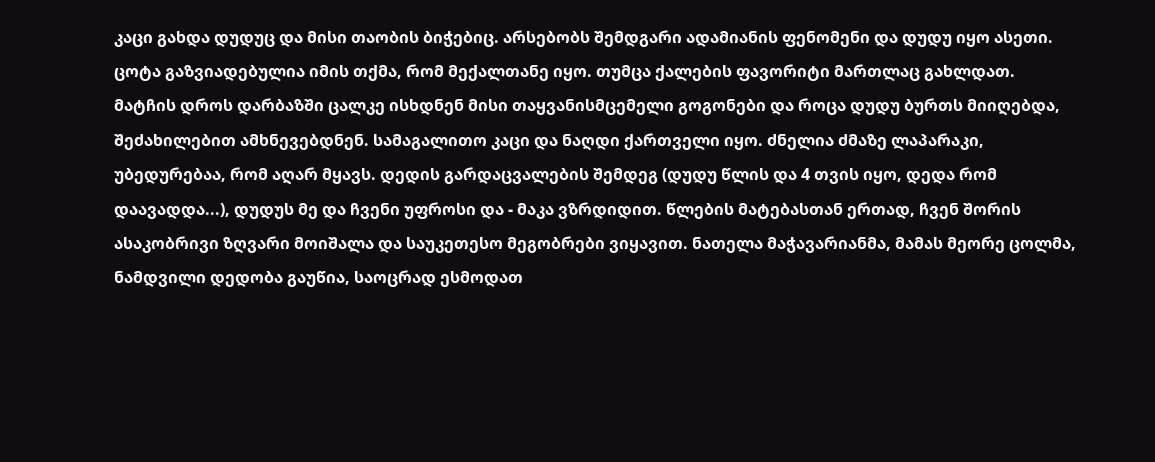კაცი გახდა დუდუც და მისი თაობის ბიჭებიც. არსებობს შემდგარი ადამიანის ფენომენი და დუდუ იყო ასეთი. ცოტა გაზვიადებულია იმის თქმა, რომ მექალთანე იყო. თუმცა ქალების ფავორიტი მართლაც გახლდათ.
მატჩის დროს დარბაზში ცალკე ისხდნენ მისი თაყვანისმცემელი გოგონები და როცა დუდუ ბურთს მიიღებდა, შეძახილებით ამხნევებდნენ. სამაგალითო კაცი და ნაღდი ქართველი იყო. ძნელია ძმაზე ლაპარაკი, უბედურებაა, რომ აღარ მყავს. დედის გარდაცვალების შემდეგ (დუდუ წლის და 4 თვის იყო, დედა რომ დაავადდა...), დუდუს მე და ჩვენი უფროსი და - მაკა ვზრდიდით. წლების მატებასთან ერთად, ჩვენ შორის ასაკობრივი ზღვარი მოიშალა და საუკეთესო მეგობრები ვიყავით. ნათელა მაჭავარიანმა, მამას მეორე ცოლმა, ნამდვილი დედობა გაუწია, საოცრად ესმოდათ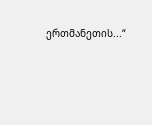ერთმანეთის...“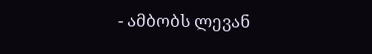- ამბობს ლევან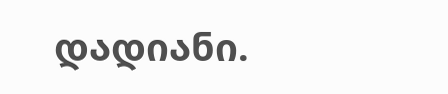დადიანი.